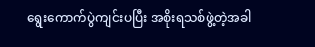ရွေးကောက်ပွဲကျင်းပပြီး အစိုးရသစ်ဖွဲ့တဲ့အခါ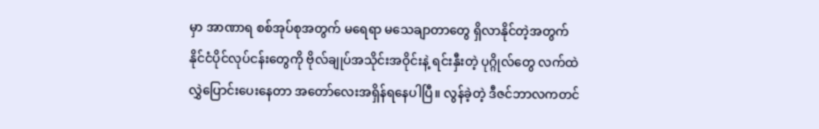မှာ အာဏာရ စစ်အုပ်စုအတွက် မရေရာ မသေချာတာတွေ ရှိလာနိုင်တဲ့အတွက် နိုင်ငံပိုင်လုပ်ငန်းတွေကို ဗိုလ်ချုပ်အသိုင်းအဝိုင်းနဲ့ ရင်းနှီးတဲ့ ပုဂ္ဂိုလ်တွေ လက်ထဲလွှဲပြောင်းပေးနေတာ အတော်လေးအရှိန်ရနေပါပြီ။ လွန်ခဲ့တဲ့ ဒီဇင်ဘာလကတင်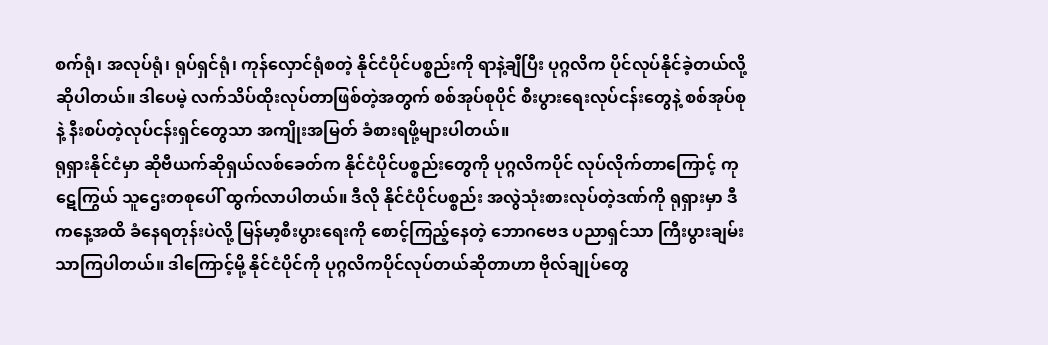စက်ရုံ၊ အလုပ်ရုံ၊ ရုပ်ရှင်ရုံ၊ ကုန်လှောင်ရုံစတဲ့ နိုင်ငံပိုင်ပစ္စည်းကို ရာနဲ့ချီပြီး ပုဂ္ဂလိက ပိုင်လုပ်နိုင်ခဲ့တယ်လို့ ဆိုပါတယ်။ ဒါပေမဲ့ လက်သိပ်ထိုးလုပ်တာဖြစ်တဲ့အတွက် စစ်အုပ်စုပိုင် စီးပွားရေးလုပ်ငန်းတွေနဲ့ စစ်အုပ်စုနဲ့ နီးစပ်တဲ့လုပ်ငန်းရှင်တွေသာ အကျိုးအမြတ် ခံစားရဖို့များပါတယ်။
ရုရှားနိုင်ငံမှာ ဆိုဗီယက်ဆိုရှယ်လစ်ခေတ်က နိုင်ငံပိုင်ပစ္စည်းတွေကို ပုဂ္ဂလိကပိုင် လုပ်လိုက်တာကြောင့် ကုဋေကြွယ် သူဌေးတစုပေါ် ထွက်လာပါတယ်။ ဒီလို နိုင်ငံပိုင်ပစ္စည်း အလွဲသုံးစားလုပ်တဲ့ဒဏ်ကို ရုရှားမှာ ဒီကနေ့အထိ ခံနေရတုန်းပဲလို့ မြန်မာ့စီးပွားရေးကို စောင့်ကြည့်နေတဲ့ ဘောဂဗေဒ ပညာရှင်သာ ကြီးပွားချမ်းသာကြပါတယ်။ ဒါကြောင့်မို့ နိုင်ငံပိုင်ကို ပုဂ္ဂလိကပိုင်လုပ်တယ်ဆိုတာဟာ ဗိုလ်ချုပ်တွေ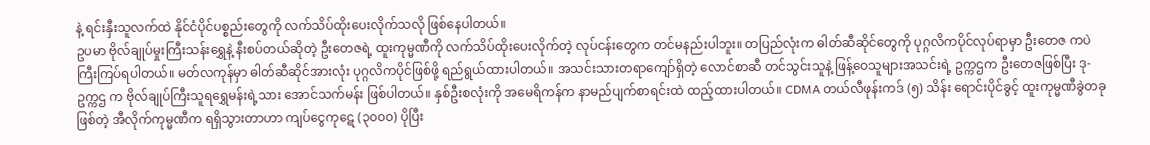နဲ့ ရင်းနှီးသူလက်ထဲ နိုင်ငံပိုင်ပစ္စည်းတွေကို လက်သိပ်ထိုးပေးလိုက်သလို ဖြစ်နေပါတယ်။
ဥပမာ ဗိုလ်ချုပ်မှုးကြီးသန်းရွှေနဲ့ နီးစပ်တယ်ဆိုတဲ့ ဦးတေဇရဲ့ ထူးကုမ္မဏီကို လက်သိပ်ထိုးပေးလိုက်တဲ့ လုပ်ငန်းတွေက တင်မနည်းပါဘူး။ တပြည်လုံးက ဓါတ်ဆီဆိုင်တွေကို ပုဂ္ဂလိကပိုင်လုပ်ရာမှာ ဦးတေဇ ကပဲ ကြီးကြပ်ရပါတယ်။ မတ်လကုန်မှာ ဓါတ်ဆီဆိုင်အားလုံး ပုဂ္ဂလိကပိုင်ဖြစ်ဖို့ ရည်ရွယ်ထားပါတယ်။ အသင်းသားတရာကျော်ရှိတဲ့ လောင်စာဆီ တင်သွင်းသူနဲ့ ဖြန့်ဝေသူများအသင်းရဲ့ ဥက္ကဌက ဦးတေဇဖြစ်ပြီး ဒု-ဥက္ကဌ က ဗိုလ်ချုပ်ကြီးသူရရွှေမန်းရဲ့သား အောင်သက်မန်း ဖြစ်ပါတယ်။ နှစ်ဦးစလုံးကို အမေရိကန်က နာမည်ပျက်စာရင်းထဲ ထည့်ထားပါတယ်။ CDMA တယ်လီဖုန်းကဒ် (၅) သိန်း ရောင်းပိုင်ခွင့် ထူးကုမ္မဏီခွဲတခုဖြစ်တဲ့ အီလိုက်ကုမ္မဏီက ရရှိသွားတာဟာ ကျပ်ငွေကုဋေ (၃၀၀၀) ပိုပြီး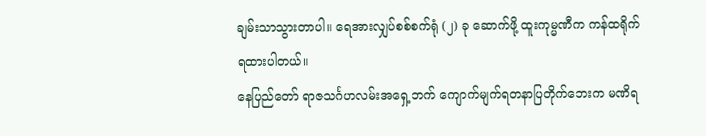ချမ်းသာသွားတာပါ။ ရေအားလျှပ်စစ်စက်ရုံ (၂) ခု ဆောက်ဖို့ ထူးကုမ္မဏီက ကန်ထရိုက် ရထားပါတယ်။
နေပြည်တော် ရာဇသင်္ဂဟလမ်းအရှေ့ဘက် ကျောက်မျက်ရတနာပြတိုက်ဘေးက မဏိရ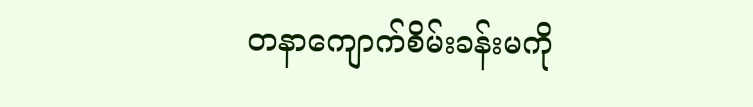တနာကျောက်စိမ်းခန်းမကို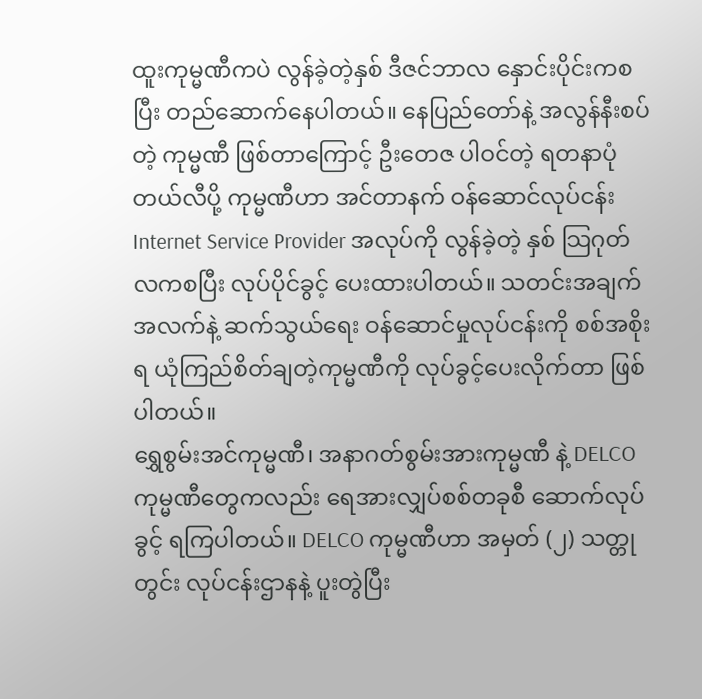ထူးကုမ္မဏီကပဲ လွန်ခဲ့တဲ့နှစ် ဒီဇင်ဘာလ နှောင်းပိုင်းကစပြီး တည်ဆောက်နေပါတယ်။ နေပြည်တော်နဲ့ အလွန်နီးစပ်တဲ့ ကုမ္မဏီ ဖြစ်တာကြောင့် ဦးတေဇ ပါဝင်တဲ့ ရတနာပုံ တယ်လီပို့ ကုမ္မဏီဟာ အင်တာနက် ဝန်ဆောင်လုပ်ငန်း Internet Service Provider အလုပ်ကို လွန်ခဲ့တဲ့ နှစ် သြဂုတ်လကစပြီး လုပ်ပိုင်ခွင့် ပေးထားပါတယ်။ သတင်းအချက်အလက်နဲ့ ဆက်သွယ်ရေး ဝန်ဆောင်မှုလုပ်ငန်းကို စစ်အစိုးရ ယုံကြည်စိတ်ချတဲ့ကုမ္မဏီကို လုပ်ခွင့်ပေးလိုက်တာ ဖြစ်ပါတယ်။
ရွှေစွမ်းအင်ကုမ္မဏီ၊ အနာဂတ်စွမ်းအားကုမ္မဏီ နဲ့ DELCO ကုမ္မဏီတွေကလည်း ရေအားလျှပ်စစ်တခုစီ ဆောက်လုပ်ခွင့် ရကြပါတယ်။ DELCO ကုမ္မဏီဟာ အမှတ် (၂) သတ္တုတွင်း လုပ်ငန်းဌာနနဲ့ ပူးတွဲပြီး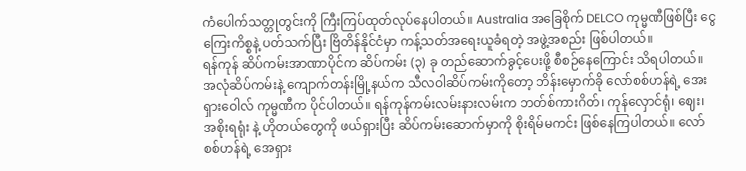ကံပေါက်သတ္တုတွင်းကို ကြီးကြပ်ထုတ်လုပ်နေပါတယ်။ Australia အခြေစိုက် DELCO ကုမ္မဏီဖြစ်ပြီး ငွေကြေးကိစ္စနဲ့ ပတ်သက်ပြီး ဗြိတိန်နိုင်ငံမှာ ကန့်သတ်အရေးယူခံရတဲ့ အဖွဲ့အစည်း ဖြစ်ပါတယ်။
ရန်ကုန် ဆိပ်ကမ်းအာဏာပိုင်က ဆိပ်ကမ်း (၃) ခု တည်ဆောက်ခွင့်ပေးဖို့ စီစဉ်နေကြောင်း သိရပါတယ်။ အလုံဆိပ်ကမ်းနဲ့ ကျောက်တန်းမြို့နယ်က သီလဝါဆိပ်ကမ်းကိုတော့ ဘိန်းမှောက်ခို လော်စစ်ဟန်ရဲ့ အေးရှားဝေါလ် ကုမ္မဏီက ပိုင်ပါတယ်။ ရန်ကုန်ကမ်းလမ်းနားလမ်းက ဘတ်စ်ကားဂိတ်၊ ကုန်လှောင်ရုံ၊ ဈေး၊ အစိုးရရုံး နဲ့ ဟိုတယ်တွေကို ဖယ်ရှားပြီး ဆိပ်ကမ်းဆောက်မှာကို စိုးရိမ်မကင်း ဖြစ်နေကြပါတယ်။ လော်စစ်ဟန်ရဲ့ အေရှား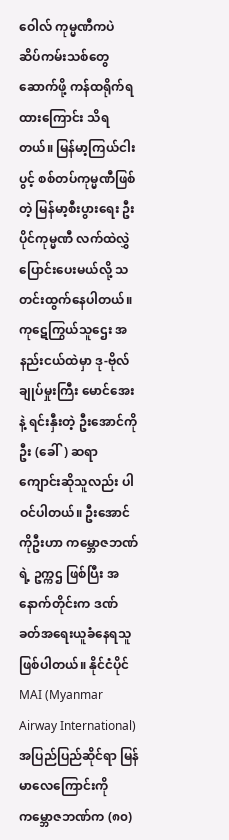ဝေါလ် ကုမ္မဏီကပဲ ဆိပ်ကမ်းသစ်တွေဆောက်ဖို့ ကန်ထရိုက်ရထားကြောင်း သိရတယ်။ မြန်မာ့ကြယ်ငါးပွင့် စစ်တပ်ကုမ္မဏီဖြစ်တဲ့ မြန်မာ့စီးပွားရေး ဦးပိုင်ကုမ္မဏီ လက်ထဲလွှဲပြောင်းပေးမယ်လို့ သတင်းထွက်နေပါတယ်။
ကုဋေကြွယ်သူဌေး အနည်းငယ်ထဲမှာ ဒု-ဗိုလ်ချုပ်မှုးကြီး မောင်အေး နဲ့ ရင်းနှီးတဲ့ ဦးအောင်ကိုဦး (ခေါ်) ဆရာကျောင်းဆိုသူလည်း ပါဝင်ပါတယ်။ ဦးအောင်ကိုဦးဟာ ကမ္ဘောဇဘဏ်ရဲ့ ဥက္ကဌ ဖြစ်ပြီး အနောက်တိုင်းက ဒဏ်ခတ်အရေးယူခံနေရသူ ဖြစ်ပါတယ်။ နိုင်ငံပိုင် MAI (Myanmar Airway International) အပြည်ပြည်ဆိုင်ရာ မြန်မာလေကြောင်းကို ကမ္ဘောဇဘဏ်က (၈၀)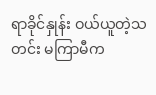ရာခိုင်နှုန်း ဝယ်ယူတဲ့သတင်း မကြာမီက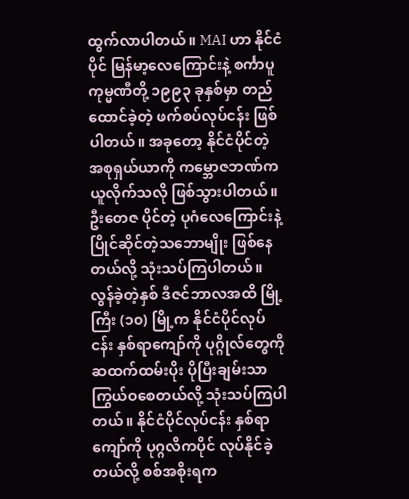ထွက်လာပါတယ်။ MAI ဟာ နိုင်ငံပိုင် မြန်မာ့လေကြောင်းနဲ့ စင်္ကာပူကုမ္မဏီတို့ ၁၉၉၃ ခုနှစ်မှာ တည်ထောင်ခဲ့တဲ့ ဖက်စပ်လုပ်ငန်း ဖြစ်ပါတယ်။ အခုတော့ နိုင်ငံပိုင်တဲ့ အစုရှယ်ယာကို ကမ္ဘောဇဘဏ်က ယူလိုက်သလို ဖြစ်သွားပါတယ်။ ဦးတေဇ ပိုင်တဲ့ ပုဂံလေကြောင်းနဲ့ ပြိုင်ဆိုင်တဲ့သဘောမျိုး ဖြစ်နေတယ်လို့ သုံးသပ်ကြပါတယ်။
လွန်ခဲ့တဲ့နှစ် ဒီဇင်ဘာလအထိ မြို့ကြီး (၁၀) မြို့က နိုင်ငံပိုင်လုပ်ငန်း နှစ်ရာကျော်ကို ပုဂ္ဂိုလ်တွေကို ဆထက်ထမ်းပိုး ပိုပြီးချမ်းသာကြွယ်ဝစေတယ်လို့ သုံးသပ်ကြပါတယ်။ နိုင်ငံပိုင်လုပ်ငန်း နှစ်ရာကျော်ကို ပုဂ္ဂလိကပိုင် လုပ်နိုင်ခဲ့တယ်လို့ စစ်အစိုးရက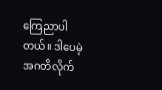ကြေညာပါတယ်။ ဒါပေမဲ့ အဂတိလိုက်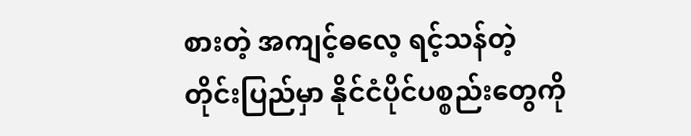စားတဲ့ အကျင့်ဓလေ့ ရင့်သန်တဲ့ တိုင်းပြည်မှာ နိုင်ငံပိုင်ပစ္စည်းတွေကို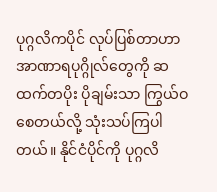ပုဂ္ဂလိကပိုင် လုပ်ပြစ်တာဟာ အာဏာရပုဂ္ဂိုလ်တွေကို ဆထက်တပိုး ပိုချမ်းသာ ကြွယ်ဝစေတယ်လို့ သုံးသပ်ကြပါတယ်။ နိုင်ငံပိုင်ကို ပုဂ္ဂလိ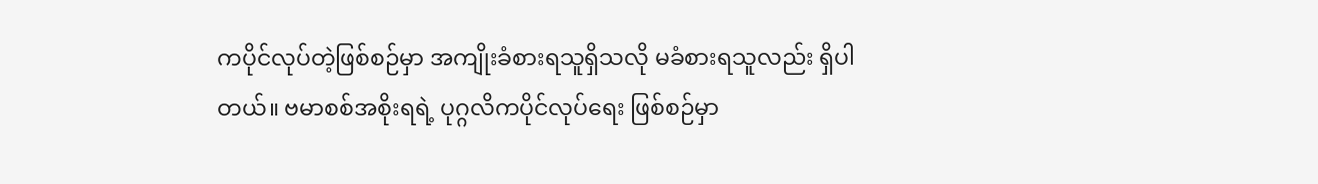ကပိုင်လုပ်တဲ့ဖြစ်စဉ်မှာ အကျိုးခံစားရသူရှိသလို မခံစားရသူလည်း ရှိပါတယ်။ ဗမာစစ်အစိုးရရဲ့ ပုဂ္ဂလိကပိုင်လုပ်ရေး ဖြစ်စဉ်မှာ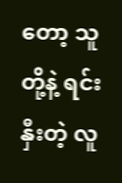တော့ သူတို့နဲ့ ရင်းနှီးတဲ့ လူ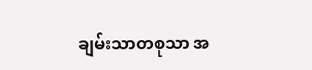ချမ်းသာတစုသာ အ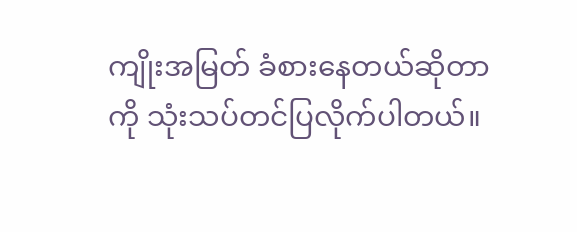ကျိုးအမြတ် ခံစားနေတယ်ဆိုတာကို သုံးသပ်တင်ပြလိုက်ပါတယ်။